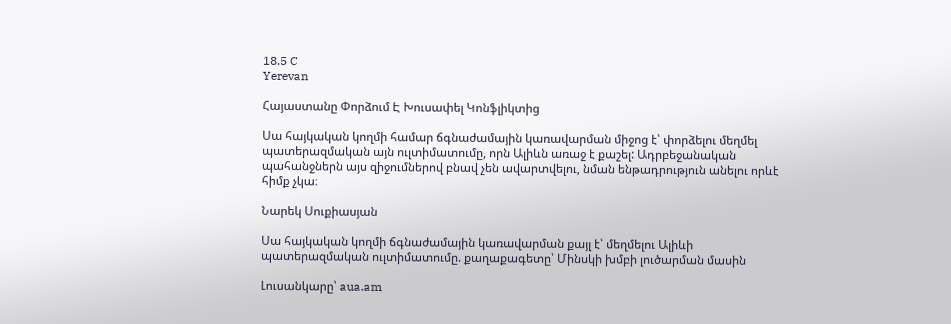18.5 C
Yerevan

Հայաստանը Փորձում Է Խուսափել Կոնֆլիկտից

Սա հայկական կողմի համար ճգնաժամային կառավարման միջոց է՝ փորձելու մեղմել պատերազմական այն ուլտիմատումը, որն Ալիևն առաջ է քաշել: Ադրբեջանական պահանջներն այս զիջումներով բնավ չեն ավարտվելու, նման ենթադրություն անելու որևէ հիմք չկա։

Նարեկ Սուքիասյան

Սա հայկական կողմի ճգնաժամային կառավարման քայլ է՝ մեղմելու Ալիևի պատերազմական ուլտիմատումը. քաղաքագետը՝ Մինսկի խմբի լուծարման մասին

Լուսանկարը՝ aua.am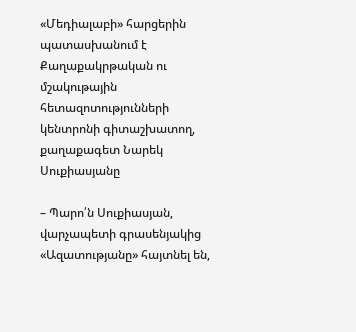«Մեդիալաբի» հարցերին պատասխանում է Քաղաքակրթական ու մշակութային հետազոտությունների կենտրոնի գիտաշխատող, քաղաքագետ Նարեկ Սուքիասյանը

– Պարո՛ն Սուքիասյան, վարչապետի գրասենյակից «Ազատությանը» հայտնել են,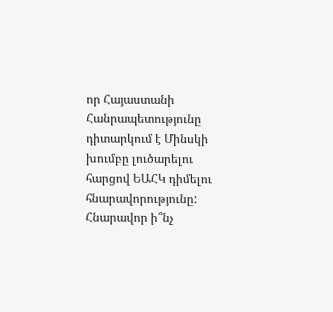որ Հայաստանի Հանրապետությունը դիտարկում է Մինսկի խումբը լուծարելու հարցով ԵԱՀԿ դիմելու հնարավորությունը: Հնարավոր ի՞նչ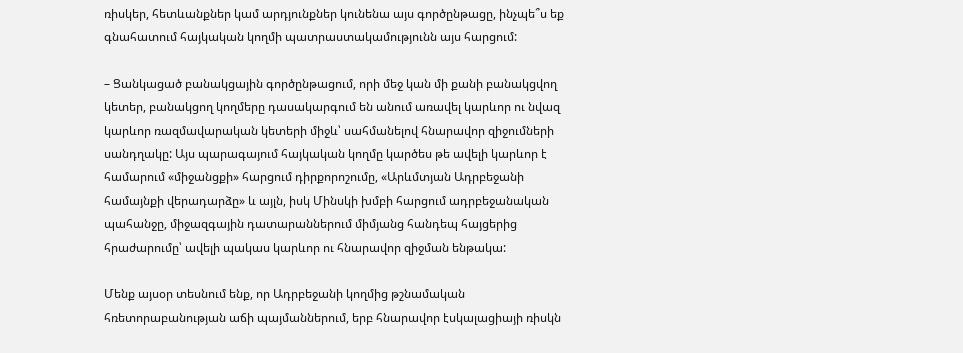ռիսկեր, հետևանքներ կամ արդյունքներ կունենա այս գործընթացը, ինչպե՞ս եք գնահատում հայկական կողմի պատրաստակամությունն այս հարցում:

– Ցանկացած բանակցային գործընթացում, որի մեջ կան մի քանի բանակցվող կետեր, բանակցող կողմերը դասակարգում են անում առավել կարևոր ու նվազ կարևոր ռազմավարական կետերի միջև՝ սահմանելով հնարավոր զիջումների սանդղակը: Այս պարագայում հայկական կողմը կարծես թե ավելի կարևոր է համարում «միջանցքի» հարցում դիրքորոշումը, «Արևմտյան Ադրբեջանի համայնքի վերադարձը» և այլն, իսկ Մինսկի խմբի հարցում ադրբեջանական պահանջը, միջազգային դատարաններում միմյանց հանդեպ հայցերից հրաժարումը՝ ավելի պակաս կարևոր ու հնարավոր զիջման ենթակա:

Մենք այսօր տեսնում ենք, որ Ադրբեջանի կողմից թշնամական հռետորաբանության աճի պայմաններում, երբ հնարավոր էսկալացիայի ռիսկն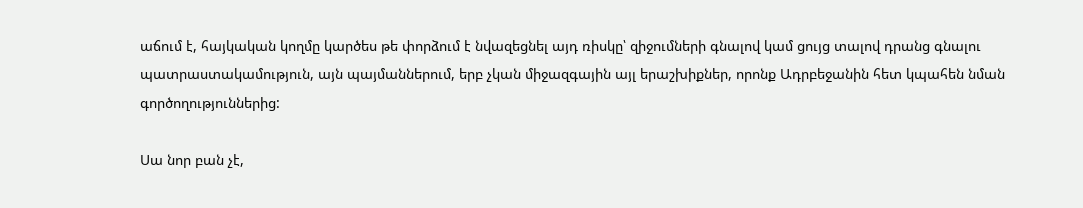աճում է, հայկական կողմը կարծես թե փորձում է նվազեցնել այդ ռիսկը՝ զիջումների գնալով կամ ցույց տալով դրանց գնալու պատրաստակամություն, այն պայմաններում, երբ չկան միջազգային այլ երաշխիքներ, որոնք Ադրբեջանին հետ կպահեն նման գործողություններից:

Սա նոր բան չէ,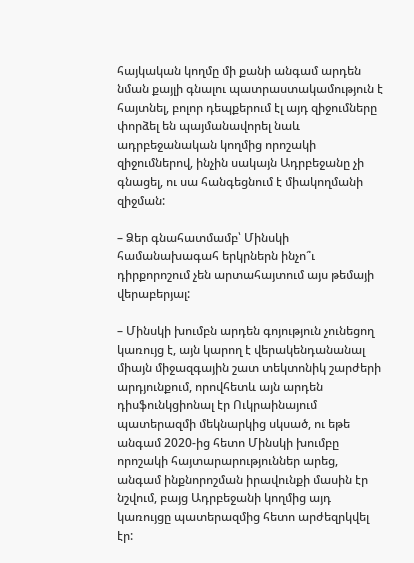հայկական կողմը մի քանի անգամ արդեն նման քայլի գնալու պատրաստակամություն է հայտնել, բոլոր դեպքերում էլ այդ զիջումները փորձել են պայմանավորել նաև ադրբեջանական կողմից որոշակի զիջումներով, ինչին սակայն Ադրբեջանը չի գնացել, ու սա հանգեցնում է միակողմանի զիջման:

– Ձեր գնահատմամբ՝ Մինսկի համանախագահ երկրներն ինչո՞ւ դիրքորոշում չեն արտահայտում այս թեմայի վերաբերյալ:

– Մինսկի խումբն արդեն գոյություն չունեցող կառույց է, այն կարող է վերակենդանանալ միայն միջազգային շատ տեկտոնիկ շարժերի արդյունքում, որովհետև այն արդեն դիսֆունկցիոնալ էր Ուկրաինայում պատերազմի մեկնարկից սկսած, ու եթե անգամ 2020-ից հետո Մինսկի խումբը որոշակի հայտարարություններ արեց, անգամ ինքնորոշման իրավունքի մասին էր նշվում, բայց Ադրբեջանի կողմից այդ կառույցը պատերազմից հետո արժեզրկվել էր: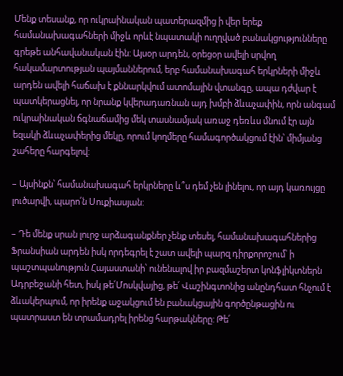Մենք տեսանք, որ ուկրաինական պատերազմից ի վեր երեք համանախագահների միջև որևէ նպատակի ուղղված բանակցությունները գրեթե անհավանական էին: Այսօր արդեն, օրեցօր ավելի սրվող հակամարտության պայմաններում, երբ համանախագահ երկրների միջև արդեն ավելի հաճախ է քննարկվում ատոմային վտանգը, ապա դժվար է պատկերացնել, որ նրանք կվերադառնան այդ խմբի ձևաչափին, որն անգամ ուկրաինական ճգնաճամից մեկ տասնամյակ առաջ դեռևս մնում էր այն եզակի ձևաչափերից մեկը, որում կողմերը համագործակցում էին՝ միմյանց շահերը հարգելով:

– Այսինքն՝ համանախագահ երկրները և՞ս դեմ չեն լինելու, որ այդ կառույցը լուծարվի, պարո՛ն Սուքիասյան:

– Դե մենք սրան լուրջ արձագանքներ չենք տեսել, համանախագահներից Ֆրանսիան արդեն իսկ որդեգրել է շատ ավելի պարզ դիրքորոշում՝ ի պաշտպանություն Հայաստանի՝ ունենալով իր բազմաշերտ կոնֆլիկտներն Ադրբեջանի հետ, իսկ թե՛Մոսկվայից, թե՛ Վաշինգտոնից անընդհատ հնչում է ձևակերպում, որ իրենք աջակցում են բանակցային գործընթացին ու պատրաստ են տրամադրել իրենց հարթակները: Թե՛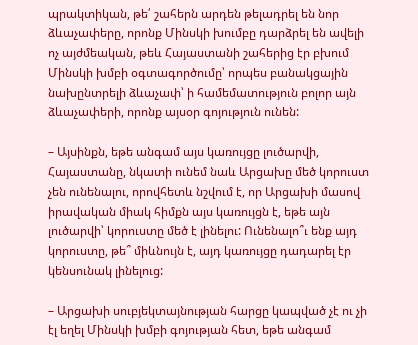պրակտիկան, թե՛ շահերն արդեն թելադրել են նոր ձևաչափերը, որոնք Մինսկի խումբը դարձրել են ավելի ոչ այժմեական, թեև Հայաստանի շահերից էր բխում Մինսկի խմբի օգտագործումը՝ որպես բանակցային նախընտրելի ձևաչափ՝ ի համեմատություն բոլոր այն ձևաչափերի, որոնք այսօր գոյություն ունեն:

– Այսինքն, եթե անգամ այս կառույցը լուծարվի, Հայաստանը, նկատի ունեմ նաև Արցախը մեծ կորուստ չեն ունենալու, որովհետև նշվում է, որ Արցախի մասով իրավական միակ հիմքն այս կառույցն է, եթե այն լուծարվի՝ կորուստը մեծ է լինելու: Ունենալո՞ւ ենք այդ կորուստը, թե՞ միևնույն է, այդ կառույցը դադարել էր կենսունակ լինելուց:

– Արցախի սուբյեկտայնության հարցը կապված չէ ու չի էլ եղել Մինսկի խմբի գոյության հետ, եթե անգամ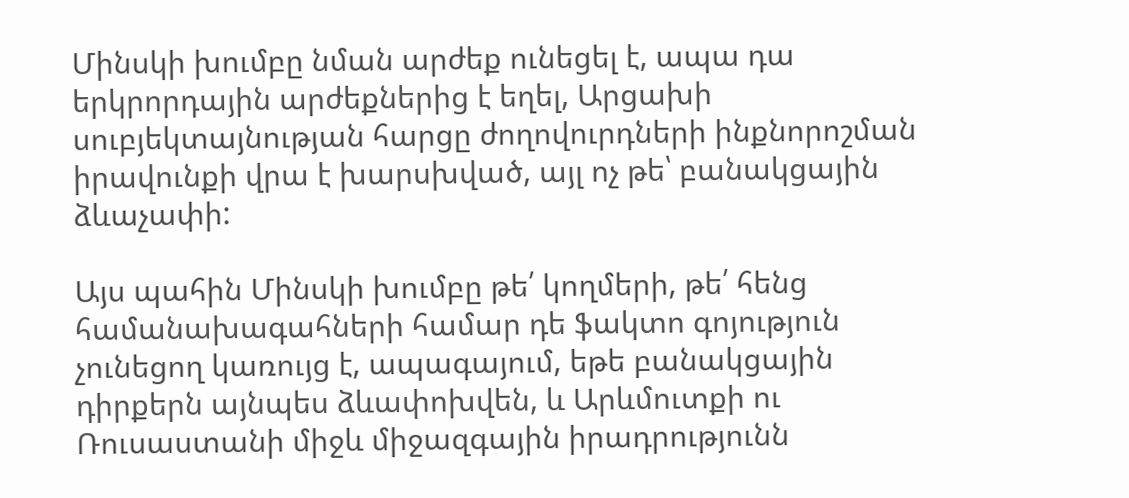Մինսկի խումբը նման արժեք ունեցել է, ապա դա երկրորդային արժեքներից է եղել, Արցախի սուբյեկտայնության հարցը ժողովուրդների ինքնորոշման իրավունքի վրա է խարսխված, այլ ոչ թե՝ բանակցային ձևաչափի:

Այս պահին Մինսկի խումբը թե՛ կողմերի, թե՛ հենց համանախագահների համար դե ֆակտո գոյություն չունեցող կառույց է, ապագայում, եթե բանակցային դիրքերն այնպես ձևափոխվեն, և Արևմուտքի ու Ռուսաստանի միջև միջազգային իրադրությունն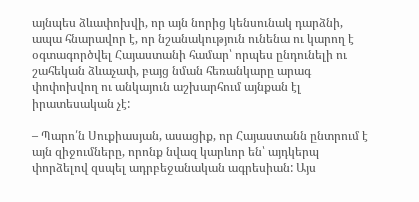այնպես ձևափոխվի, որ այն նորից կենսունակ դարձնի, ապա հնարավոր է, որ նշանակություն ունենա ու կարող է օգտագործվել Հայաստանի համար՝ որպես ընդունելի ու շահեկան ձևաչափ, բայց նման հեռանկարը արագ փոփոխվող ու անկայուն աշխարհում այնքան էլ իրատեսական չէ:

– Պարո՛ն Սուքիասյան, ասացիք, որ Հայաստանն ընտրում է այն զիջումները, որոնք նվազ կարևոր են՝ այդկերպ փորձելով զսպել ադրբեջանական ագրեսիան: Այս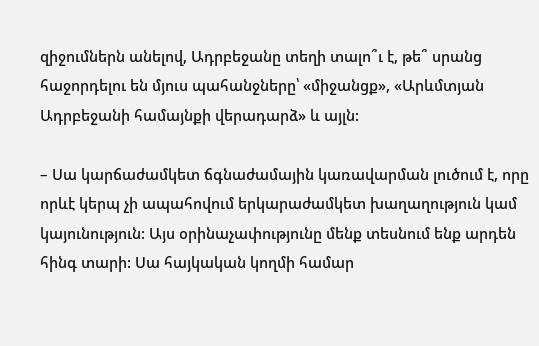զիջումներն անելով, Ադրբեջանը տեղի տալո՞ւ է, թե՞ սրանց հաջորդելու են մյուս պահանջները՝ «միջանցք», «Արևմտյան Ադրբեջանի համայնքի վերադարձ» և այլն:

– Սա կարճաժամկետ ճգնաժամային կառավարման լուծում է, որը որևէ կերպ չի ապահովում երկարաժամկետ խաղաղություն կամ կայունություն: Այս օրինաչափությունը մենք տեսնում ենք արդեն հինգ տարի: Սա հայկական կողմի համար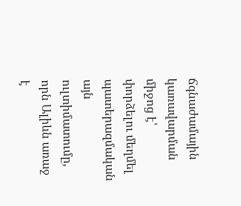ճգնաժամային կառավարման միջոց է՝ փորձելու մեղմել պատերազմական այն ուլտիմատումը, որն Ալիևն առաջ է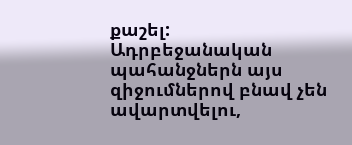քաշել: Ադրբեջանական պահանջներն այս զիջումներով բնավ չեն ավարտվելու,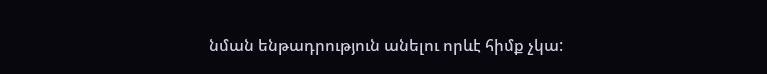նման ենթադրություն անելու որևէ հիմք չկա: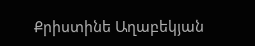Քրիստինե Աղաբեկյան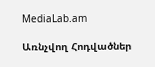MediaLab.am

Առնչվող Հոդվածներ